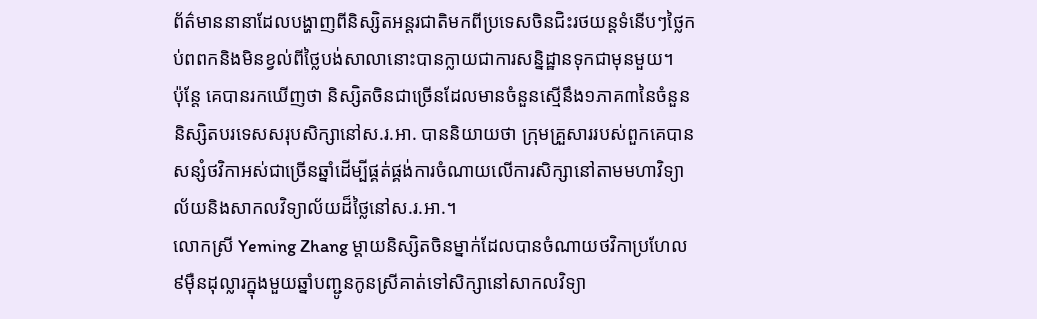ព័ត៌មាននានាដែលបង្ហាញពីនិស្សិតអន្តរជាតិមកពីប្រទេសចិនជិះរថយន្តទំនើបៗថ្លៃកប់ពពកនិងមិនខ្វល់ពីថ្លៃបង់សាលានោះបានក្លាយជាការសន្និដ្ឋានទុកជាមុនមួយ។
ប៉ុន្តែ គេបានរកឃើញថា និស្សិតចិនជាច្រើនដែលមានចំនួនស្មើនឹង១ភាគ៣នៃចំនួននិស្សិតបរទេសសរុបសិក្សានៅស.រ.អា. បាននិយាយថា ក្រុមគ្រួសាររបស់ពួកគេបានសន្សំថវិកាអស់ជាច្រើនឆ្នាំដើម្បីផ្គត់ផ្គង់ការចំណាយលើការសិក្សានៅតាមមហាវិទ្យាល័យនិងសាកលវិទ្យាល័យដ៏ថ្លៃនៅស.រ.អា.។
លោកស្រី Yeming Zhang ម្តាយនិស្សិតចិនម្នាក់ដែលបានចំណាយថវិកាប្រហែល៩ម៉ឺនដុល្លារក្នុងមួយឆ្នាំបញ្ជូនកូនស្រីគាត់ទៅសិក្សានៅសាកលវិទ្យា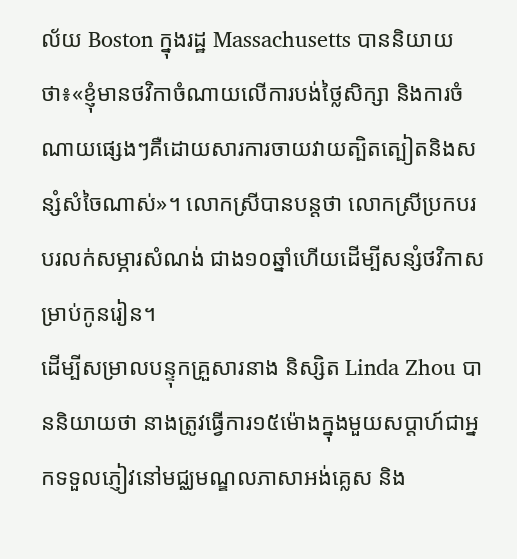ល័យ Boston ក្នុងរដ្ឋ Massachusetts បាននិយាយថា៖«ខ្ញុំមានថវិកាចំណាយលើការបង់ថ្លៃសិក្សា និងការចំណាយផ្សេងៗគឺដោយសារការចាយវាយត្បិតត្បៀតនិងសន្សំសំចៃណាស់»។ លោកស្រីបានបន្តថា លោកស្រីប្រកបរបរលក់សម្ភារសំណង់ ជាង១០ឆ្នាំហើយដើម្បីសន្សំថវិកាសម្រាប់កូនរៀន។
ដើម្បីសម្រាលបន្ទុកគ្រួសារនាង និស្សិត Linda Zhou បាននិយាយថា នាងត្រូវធ្វើការ១៥ម៉ោងក្នុងមួយសប្តាហ៍ជាអ្នកទទួលភ្ញៀវនៅមជ្ឈមណ្ឌលភាសាអង់គ្លេស និង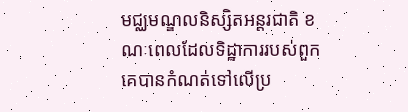មជ្ឈមណ្ឌលនិស្សិតអន្តរជាតិ ខណៈពេលដែលទិដ្ឋាការរបស់ពួកគេបានកំណត់ទៅលើប្រ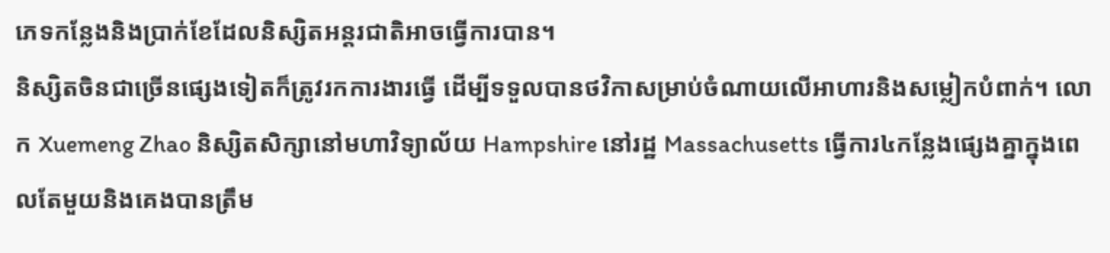ភេទកន្លែងនិងប្រាក់ខែដែលនិស្សិតអន្តរជាតិអាចធ្វើការបាន។
និស្សិតចិនជាច្រើនផ្សេងទៀតក៏ត្រូវរកការងារធ្វើ ដើម្បីទទួលបានថវិកាសម្រាប់ចំណាយលើអាហារនិងសម្លៀកបំពាក់។ លោក Xuemeng Zhao និស្សិតសិក្សានៅមហាវិទ្យាល័យ Hampshire នៅរដ្ឋ Massachusetts ធ្វើការ៤កន្លែងផ្សេងគ្នាក្នុងពេលតែមួយនិងគេងបានត្រឹម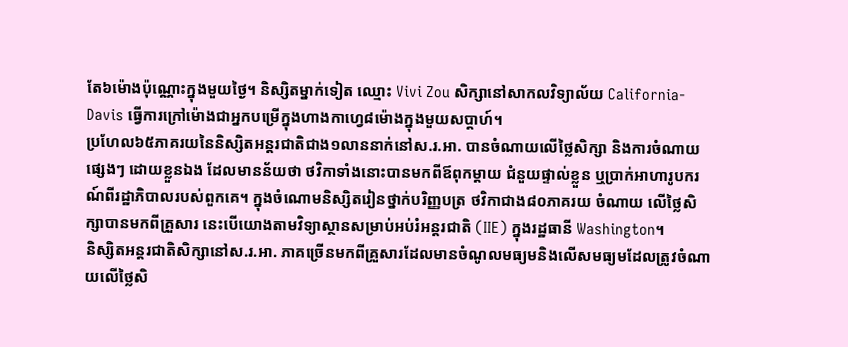តែ៦ម៉ោងប៉ុណ្ណោះក្នុងមួយថ្ងៃ។ និស្សិតម្នាក់ទៀត ឈ្មោះ Vivi Zou សិក្សានៅសាកលវិទ្យាល័យ California-Davis ធ្វើការក្រៅម៉ោងជាអ្នកបម្រើក្នុងហាងកាហ្វេ៨ម៉ោងក្នុងមួយសប្តាហ៍។
ប្រហែល៦៥ភាគរយនៃនិស្សិតអន្តរជាតិជាង១លាននាក់នៅស.រ.អា. បានចំណាយលើថ្លៃសិក្សា និងការចំណាយផ្សេងៗ ដោយខ្លួនឯង ដែលមានន័យថា ថវិកាទាំងនោះបានមកពីឪពុកម្តាយ ជំនួយផ្ទាល់ខ្លួន ឬប្រាក់អាហារូបករណ៍ពីរដ្ឋាភិបាលរបស់ពួកគេ។ ក្នុងចំណោមនិស្សិតរៀនថ្នាក់បរិញ្ញបត្រ ថវិកាជាង៨០ភាគរយ ចំណាយ លើថ្លៃសិក្សាបានមកពីគ្រួសារ នេះបើយោងតាមវិទ្យាស្ថានសម្រាប់អប់រំអន្តរជាតិ (IIE) ក្នុងរដ្ឋធានី Washington។
និស្សិតអន្តរជាតិសិក្សានៅស.រ.អា. ភាគច្រើនមកពីគ្រួសារដែលមានចំណូលមធ្យមនិងលើសមធ្យមដែលត្រូវចំណាយលើថ្លៃសិ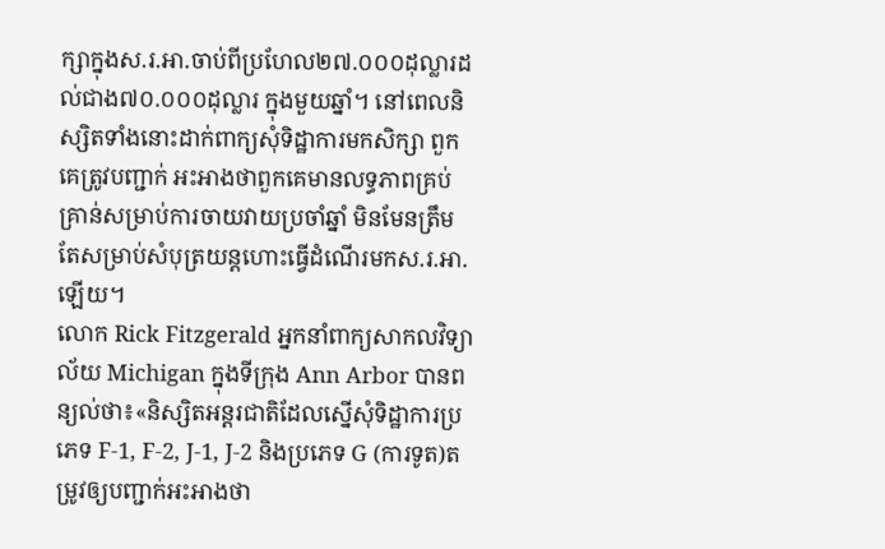ក្សាក្នុងស.រ.អា.ចាប់ពីប្រហែល២៧.០០០ដុល្លារដល់ជាង៧០.០០០ដុល្លារ ក្នុងមួយឆ្នាំ។ នៅពេលនិស្សិតទាំងនោះដាក់ពាក្យសុំទិដ្ឋាការមកសិក្សា ពួកគេត្រូវបញ្ជាក់ អះអាងថាពួកគេមានលទ្ធភាពគ្រប់គ្រាន់សម្រាប់ការចាយវាយប្រចាំឆ្នាំ មិនមែនត្រឹមតែសម្រាប់សំបុត្រយន្តហោះធ្វើដំណើរមកស.រ.អា.ឡើយ។
លោក Rick Fitzgerald អ្នកនាំពាក្យសាកលវិទ្យាល័យ Michigan ក្នុងទីក្រុង Ann Arbor បានពន្យល់ថា៖«និស្សិតអន្តរជាតិដែលស្នើសុំទិដ្ឋាការប្រភេទ F-1, F-2, J-1, J-2 និងប្រភេទ G (ការទូត)តម្រូវឲ្យបញ្ជាក់អះអាងថា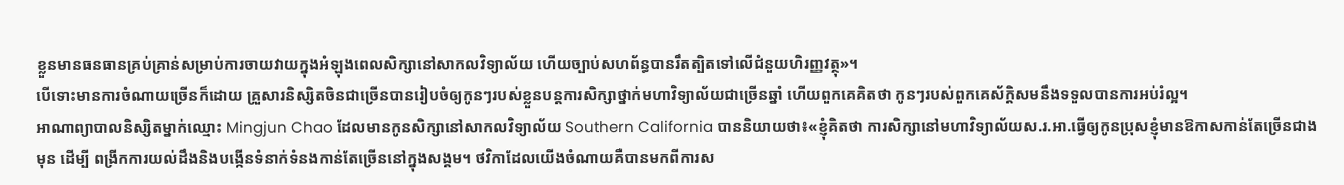ខ្លួនមានធនធានគ្រប់គ្រាន់សម្រាប់ការចាយវាយក្នុងអំឡុងពេលសិក្សានៅសាកលវិទ្យាល័យ ហើយច្បាប់សហព័ន្ធបានរឹតត្បិតទៅលើជំនួយហិរញ្ញវត្ថុ»។
បើទោះមានការចំណាយច្រើនក៏ដោយ គ្រួសារនិស្សិតចិនជាច្រើនបានរៀបចំឲ្យកូនៗរបស់ខ្លួនបន្តការសិក្សាថ្នាក់មហាវិទ្យាល័យជាច្រើនឆ្នាំ ហើយពួកគេគិតថា កូនៗរបស់ពួកគេស័ក្តិសមនឹងទទួលបានការអប់រំល្អ។
អាណាព្យាបាលនិស្សិតម្នាក់ឈ្មោះ Mingjun Chao ដែលមានកូនសិក្សានៅសាកលវិទ្យាល័យ Southern California បាននិយាយថា៖«ខ្ញុំគិតថា ការសិក្សានៅមហាវិទ្យាល័យស.រ.អា.ធ្វើឲ្យកូនប្រុសខ្ញុំមានឱកាសកាន់តែច្រើនជាងមុន ដើម្បី ពង្រីកការយល់ដឹងនិងបង្កើនទំនាក់ទំនងកាន់តែច្រើននៅក្នុងសង្គម។ ថវិកាដែលយើងចំណាយគឺបានមកពីការស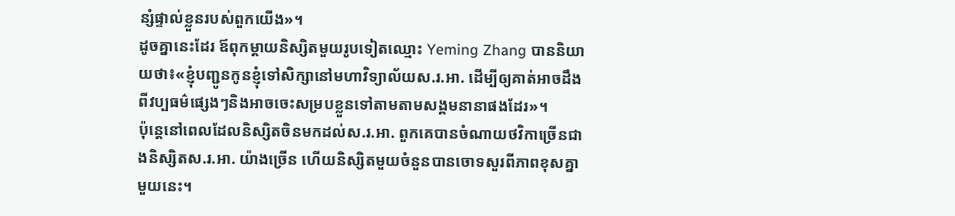ន្សំផ្ទាល់ខ្លួនរបស់ពួកយើង»។
ដូចគ្នានេះដែរ ឪពុកម្តាយនិស្សិតមួយរូបទៀតឈ្មោះ Yeming Zhang បាននិយាយថា៖«ខ្ញុំបញ្ជូនកូនខ្ញុំទៅសិក្សានៅមហាវិទ្យាល័យស.រ.អា. ដើម្បីឲ្យគាត់អាចដឹងពីវប្បធម៌ផ្សេងៗនិងអាចចេះសម្របខ្លួនទៅតាមតាមសង្គមនានាផងដែរ»។
ប៉ុន្តេនៅពេលដែលនិស្សិតចិនមកដល់ស.រ.អា. ពួកគេបានចំណាយថវិកាច្រើនជាងនិស្សិតស.រ.អា. យ៉ាងច្រើន ហើយនិស្សិតមួយចំនួនបានចោទសួរពីភាពខុសគ្នាមួយនេះ។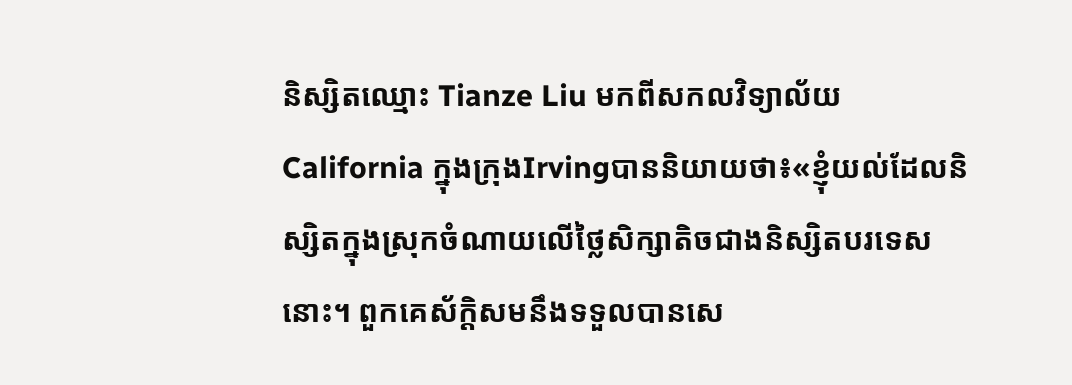និស្សិតឈ្មោះ Tianze Liu មកពីសកលវិទ្យាល័យ California ក្នុងក្រុងIrvingបាននិយាយថា៖«ខ្ញុំយល់ដែលនិស្សិតក្នុងស្រុកចំណាយលើថ្លៃសិក្សាតិចជាងនិស្សិតបរទេសនោះ។ ពួកគេស័ក្តិសមនឹងទទួលបានសេ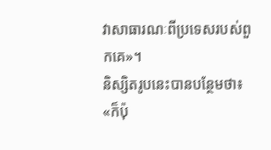វាសាធារណៈពីប្រទេសរបស់ពួកគេ»។
និស្សិតរូបនេះបានបន្ថែមថា៖ «ក៏ប៉ុ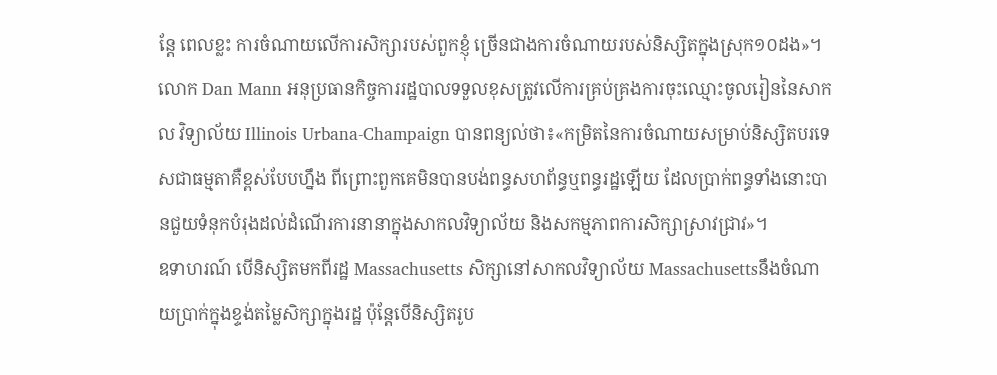ន្តែ ពេលខ្លះ ការចំណាយលើការសិក្សារបស់ពួកខ្ញុំ ច្រើនជាងការចំណាយរបស់និស្សិតក្នុងស្រុក១០ដង»។
លោក Dan Mann អនុប្រធានកិច្ចការរដ្ឋបាលទទួលខុសត្រូវលើការគ្រប់គ្រងការចុះឈ្មោះចូលរៀននៃសាកល វិទ្យាល័យ Illinois Urbana-Champaign បានពន្យល់ថា៖«កម្រិតនៃការចំណាយសម្រាប់និស្សិតបរទេសជាធម្មតាគឺខ្ពស់បែបហ្នឹង ពីព្រោះពួកគេមិនបានបង់ពន្ធសហព័ន្ធឬពន្ធរដ្ឋឡើយ ដែលប្រាក់ពន្ធទាំងនោះបានជួយទំនុកបំរុងដល់ដំណើរការនានាក្នុងសាកលវិទ្យាល័យ និងសកម្មភាពការសិក្សាស្រាវជ្រាវ»។
ឧទាហរណ៍ បើនិស្សិតមកពីរដ្ឋ Massachusetts សិក្សានៅសាកលវិទ្យាល័យ Massachusettsនឹងចំណាយប្រាក់ក្នុងខ្ទង់តម្លៃសិក្សាក្នុងរដ្ឋ ប៉ុន្តែបើនិស្សិតរូប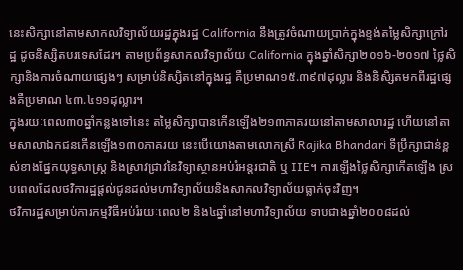នេះសិក្សានៅតាមសាកលវិទ្យាល័យរដ្ឋក្នុងរដ្ឋ California នឹងត្រូវចំណាយប្រាក់ក្នុងខ្ទង់តម្លៃសិក្សាក្រៅរដ្ឋ ដូចនិស្សិតបរទេសដែរ។ តាមប្រព័ន្ធសាកលវិទ្យាល័យ California ក្នុងឆ្នាំសិក្សា២០១៦-២០១៧ ថ្លៃសិក្សានិងការចំណាយផ្សេងៗ សម្រាប់និស្សិតនៅក្នុងរដ្ឋ គឺប្រមាណ១៥.៣៩៧ដុល្លារ និងនិសិ្សតមកពីរដ្ឋផ្សេងគឺប្រមាណ ៤៣.៤១១ដុល្លារ។
ក្នុងរយៈពេល៣០ឆ្នាំកន្លងទៅនេះ តម្លៃសិក្សាបានកើនឡើង២១៣ភាគរយនៅតាមសាលារដ្ឋ ហើយនៅតាមសាលាឯកជនកើនឡើង១៣០ភាគរយ នេះបើយោងតាមលោកស្រី Rajika Bhandari ទីប្រឹក្សាជាន់ខ្ពស់ខាងផ្នែកយុទ្ធសាស្រ្ត និងស្រាវជ្រាវនៃវិទ្យាស្ថានអប់រំអន្តរជាតិ ឬ IIE។ ការឡើងថ្លៃសិក្សាកើតឡើង ស្របពេលដែលថវិការដ្ឋផ្តល់ជូនដល់មហាវិទ្យាល័យនិងសាកលវិទ្យាល័យធ្លាក់ចុះវិញ។
ថវិការដ្ឋសម្រាប់ការកម្មវិធីអប់រំរយៈពេល២ និង៤ឆ្នាំនៅមហាវិទ្យាល័យ ទាបជាងឆ្នាំ២០០៨ដល់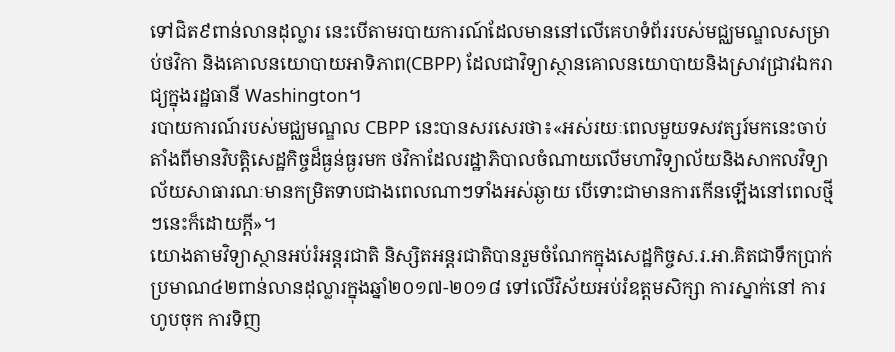ទៅជិត៩ពាន់លានដុល្លារ នេះបើតាមរបាយការណ៍ដែលមាននៅលើគេហទំព័ររបស់មជ្ឈមណ្ឌលសម្រាប់ថវិកា និងគោលនយោបាយអាទិភាព(CBPP) ដែលជាវិទ្យាស្ថានគោលនយោបាយនិងស្រាវជ្រាវឯករាជ្យក្នុងរដ្ឋធានី Washington។
របាយការណ៍របស់មជ្ឈមណ្ឌល CBPP នេះបានសរសេរថា៖«អស់រយៈពេលមួយទសវត្សរ៍មកនេះចាប់តាំងពីមានវិបត្តិសេដ្ឋកិច្ចដ៏ធ្ងន់ធ្ងរមក ថវិកាដែលរដ្ឋាភិបាលចំណាយលើមហាវិទ្យាល័យនិងសាកលវិទ្យាល័យសាធារណៈមានកម្រិតទាបជាងពេលណាៗទាំងអស់ឆ្ងាយ បើទោះជាមានការកើនឡើងនៅពេលថ្មីៗនេះក៏ដោយក្តី»។
យោងតាមវិទ្យាស្ថានអប់រំអន្តរជាតិ និស្សិតអន្តរជាតិបានរួមចំណែកក្នុងសេដ្ឋកិច្ចស.រ.អា.គិតជាទឹកប្រាក់ប្រមាណ៤២ពាន់លានដុល្លារក្នុងឆ្នាំ២០១៧-២០១៨ ទៅលើវិស័យអប់រំឧត្តមសិក្សា ការស្នាក់នៅ ការហូបចុក ការទិញ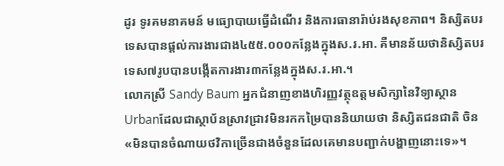ដូរ ទូរគមនាគមន៍ មធ្យោបាយធ្វើដំណើរ និងការធានារ៉ាប់រងសុខភាព។ និស្សិតបរទេសបានផ្តល់ការងារជាង៤៥៥.០០០កន្លែងក្នុងស.រ.អា. គឺមានន័យថានិស្សិតបរទេស៧រូបបានបង្កើតការងារ៣កន្លែងក្នុងស.រ.អា.។
លោកស្រី Sandy Baum អ្នកជំនាញខាងហិរញ្ញវត្ថុឧត្តមសិក្សានៃវិទ្យាស្ថាន Urbanដែលជាស្ថាប័នស្រាវជ្រាវមិនរកកម្រៃបាននិយាយថា និស្សិតជនជាតិ ចិន «មិនបានចំណាយថវិកាច្រើនជាងចំនួនដែលគេមានបញ្ជាក់បង្ហាញនោះទេ»។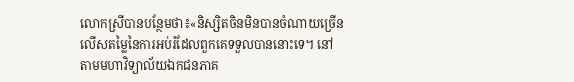លោកស្រីបានបន្ថែមថា៖«និស្សិតចិនមិនបានចំណាយច្រើនលើសតម្លៃនៃការអប់រំដែលពួកគេទទួលបាននោះទេ។ នៅតាមមហាវិទ្យាល័យឯកជនភាគ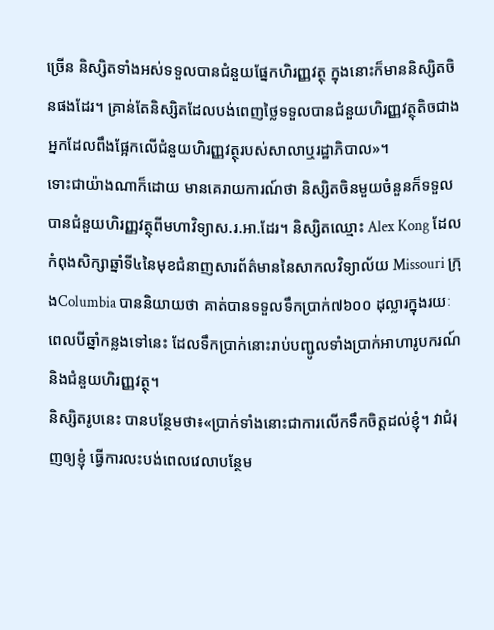ច្រើន និស្សិតទាំងអស់ទទួលបានជំនួយផ្នែកហិរញ្ញវត្ថុ ក្នុងនោះក៏មាននិស្សិតចិនផងដែរ។ គ្រាន់តែនិស្សិតដែលបង់ពេញថ្លៃទទួលបានជំនួយហិរញ្ញវត្ថុតិចជាងអ្នកដែលពឹងផ្អែកលើជំនួយហិរញ្ញវត្ថុរបស់សាលាឬរដ្ឋាភិបាល»។
ទោះជាយ៉ាងណាក៏ដោយ មានគេរាយការណ៍ថា និស្សិតចិនមួយចំនួនក៏ទទួលបានជំនួយហិរញ្ញវត្ថុពីមហាវិទ្យាស.រ.អា.ដែរ។ និស្សិតឈ្មោះ Alex Kong ដែលកំពុងសិក្សាឆ្នាំទី៤នៃមុខជំនាញសារព័ត៌មាននៃសាកលវិទ្យាល័យ Missouri ក្រុងColumbia បាននិយាយថា គាត់បានទទួលទឹកប្រាក់៧៦០០ ដុល្លារក្នុងរយៈពេលបីឆ្នាំកន្លងទៅនេះ ដែលទឹកប្រាក់នោះរាប់បញ្ជូលទាំងប្រាក់អាហារូបករណ៍និងជំនួយហិរញ្ញវត្ថុ។
និស្សិតរូបនេះ បានបន្ថែមថា៖«ប្រាក់ទាំងនោះជាការលើកទឹកចិត្តដល់ខ្ញុំ។ វាជំរុញឲ្យខ្ញុំ ធ្វើការលះបង់ពេលវេលាបន្ថែម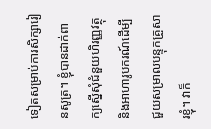ទៀតសម្រាប់ការសិក្សារៀនសូត្រ។ ខ្ញុំបានដាក់ពាក្យស្នើសុំជំនួយហិរញ្ញវត្ថុ និងអាហារូបករណ៍ដើម្បីជួយសម្រាលបន្ទុកគ្រួសារខ្ញុំ។ វាក៏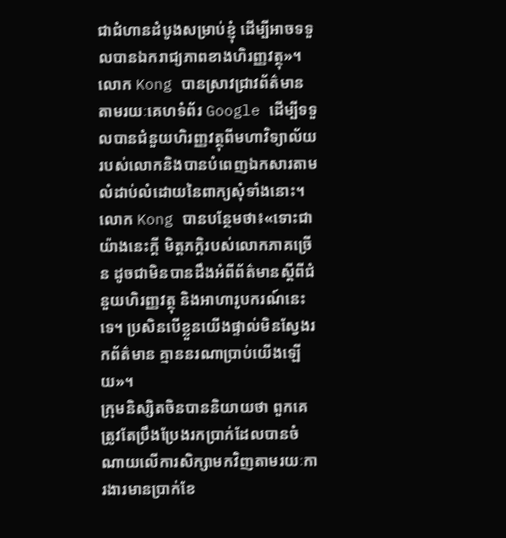ជាជំហានដំបូងសម្រាប់ខ្ញុំ ដើម្បីអាចទទួលបានឯករាជ្យភាពខាងហិរញ្ញវត្ថុ»។
លោក Kong បានស្រាវជ្រាវព័ត៌មានតាមរយៈគេហទំព័រ Google ដើម្បីទទួលបានជំនួយហិរញ្ញវត្ថុពីមហាវិទ្យាល័យរបស់លោកនិងបានបំពេញឯកសារតាមលំដាប់លំដោយនៃពាក្យសុំទាំងនោះ។ លោក Kong បានបន្ថែមថា៖«ទោះជាយ៉ាងនេះក្តី មិត្តភក្តិរបស់លោកភាគច្រើន ដូចជាមិនបានដឹងអំពីព័ត៌មានស្តីពីជំនួយហិរញ្ញវត្ថុ និងអាហារូបករណ៍នេះទេ។ ប្រសិនបើខ្លួនយើងផ្ទាល់មិនស្វែងរកព័ត៌មាន គ្មាននរណាប្រាប់យើងឡើយ»។
ក្រុមនិស្សិតចិនបាននិយាយថា ពួកគេត្រូវតែប្រឹងប្រែងរកប្រាក់ដែលបានចំណាយលើការសិក្សាមកវិញតាមរយៈការងារមានប្រាក់ខែ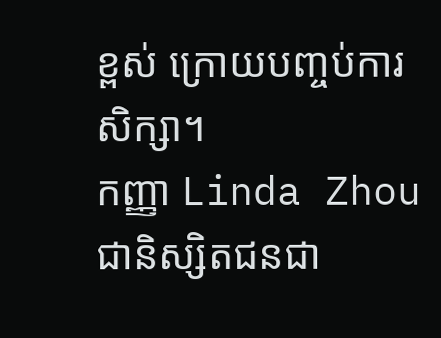ខ្ពស់ ក្រោយបញ្ចប់ការសិក្សា។
កញ្ញា Linda Zhou ជានិស្សិតជនជា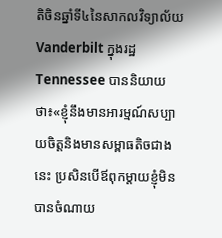តិចិនឆ្នាំទី៤នៃសាកលវិទ្យាល័យ Vanderbilt ក្នុងរដ្ឋ Tennessee បាននិយាយថា៖«ខ្ញុំនឹងមានអារម្មណ៍សប្បាយចិត្តនិងមានសម្ពាធតិចជាងនេះ ប្រសិនបើឪពុកម្តាយខ្ញុំមិនបានចំណាយ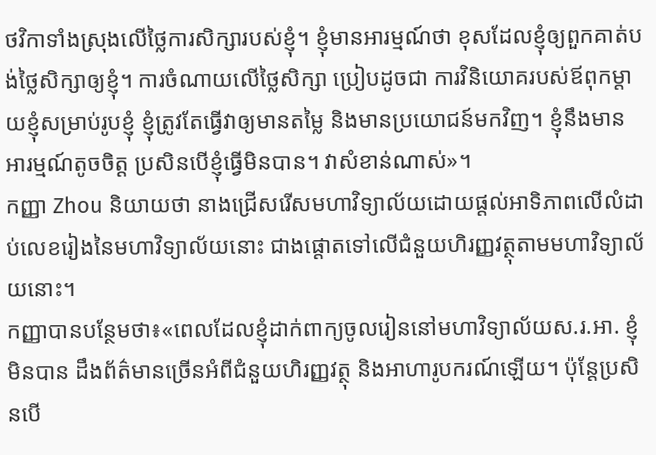ថវិកាទាំងស្រុងលើថ្លៃការសិក្សារបស់ខ្ញុំ។ ខ្ញុំមានអារម្មណ៍ថា ខុសដែលខ្ញុំឲ្យពួកគាត់បង់ថ្លៃសិក្សាឲ្យខ្ញុំ។ ការចំណាយលើថ្លៃសិក្សា ប្រៀបដូចជា ការវិនិយោគរបស់ឪពុកម្តាយខ្ញុំសម្រាប់រូបខ្ញុំ ខ្ញុំត្រូវតែធ្វើវាឲ្យមានតម្លៃ និងមានប្រយោជន៍មកវិញ។ ខ្ញុំនឹងមានអារម្មណ៍តូចចិត្ត ប្រសិនបើខ្ញុំធ្វើមិនបាន។ វាសំខាន់ណាស់»។
កញ្ញា Zhou និយាយថា នាងជ្រើសរើសមហាវិទ្យាល័យដោយផ្តល់អាទិភាពលើលំដាប់លេខរៀងនៃមហាវិទ្យាល័យនោះ ជាងផ្តោតទៅលើជំនួយហិរញ្ញវត្ថុតាមមហាវិទ្យាល័យនោះ។
កញ្ញាបានបន្ថែមថា៖«ពេលដែលខ្ញុំដាក់ពាក្យចូលរៀននៅមហាវិទ្យាល័យស.រ.អា. ខ្ញុំមិនបាន ដឹងព័ត៌មានច្រើនអំពីជំនួយហិរញ្ញវត្ថុ និងអាហារូបករណ៍ឡើយ។ ប៉ុន្តែប្រសិនបើ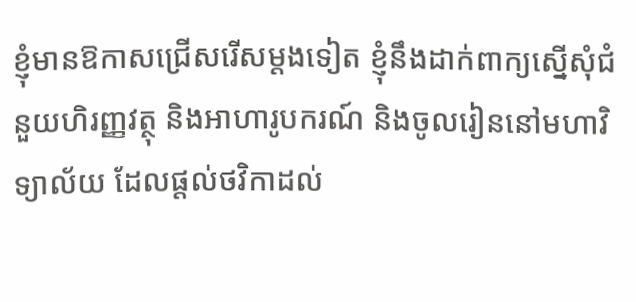ខ្ញុំមានឱកាសជ្រើសរើសម្តងទៀត ខ្ញុំនឹងដាក់ពាក្យស្នើសុំជំនួយហិរញ្ញវត្ថុ និងអាហារូបករណ៍ និងចូលរៀននៅមហាវិទ្យាល័យ ដែលផ្តល់ថវិកាដល់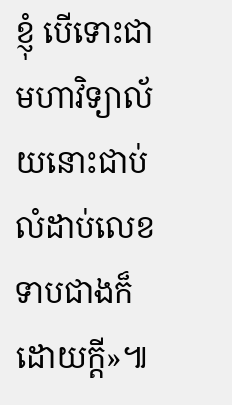ខ្ញុំ បើទោះជាមហាវិទ្យាល័យនោះជាប់លំដាប់លេខទាបជាងក៏ដោយក្តី»៕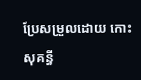ប្រែសម្រួលដោយ កោះ សុគន្ធី